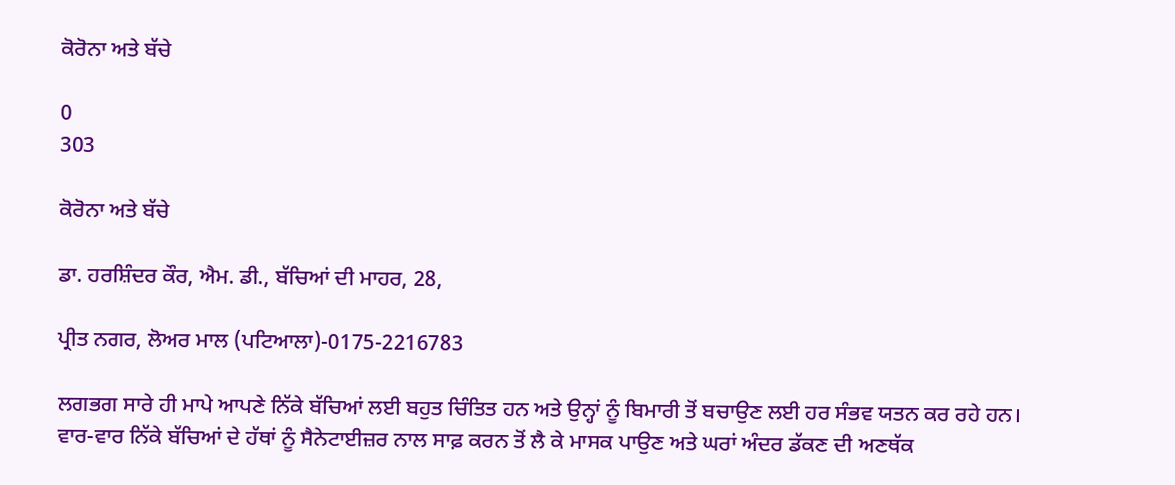ਕੋਰੋਨਾ ਅਤੇ ਬੱਚੇ

0
303

ਕੋਰੋਨਾ ਅਤੇ ਬੱਚੇ

ਡਾ. ਹਰਸ਼ਿੰਦਰ ਕੌਰ, ਐਮ. ਡੀ., ਬੱਚਿਆਂ ਦੀ ਮਾਹਰ, 28,

ਪ੍ਰੀਤ ਨਗਰ, ਲੋਅਰ ਮਾਲ (ਪਟਿਆਲਾ)-0175-2216783

ਲਗਭਗ ਸਾਰੇ ਹੀ ਮਾਪੇ ਆਪਣੇ ਨਿੱਕੇ ਬੱਚਿਆਂ ਲਈ ਬਹੁਤ ਚਿੰਤਿਤ ਹਨ ਅਤੇ ਉਨ੍ਹਾਂ ਨੂੰ ਬਿਮਾਰੀ ਤੋਂ ਬਚਾਉਣ ਲਈ ਹਰ ਸੰਭਵ ਯਤਨ ਕਰ ਰਹੇ ਹਨ। ਵਾਰ-ਵਾਰ ਨਿੱਕੇ ਬੱਚਿਆਂ ਦੇ ਹੱਥਾਂ ਨੂੰ ਸੈਨੇਟਾਈਜ਼ਰ ਨਾਲ ਸਾਫ਼ ਕਰਨ ਤੋਂ ਲੈ ਕੇ ਮਾਸਕ ਪਾਉਣ ਅਤੇ ਘਰਾਂ ਅੰਦਰ ਡੱਕਣ ਦੀ ਅਣਥੱਕ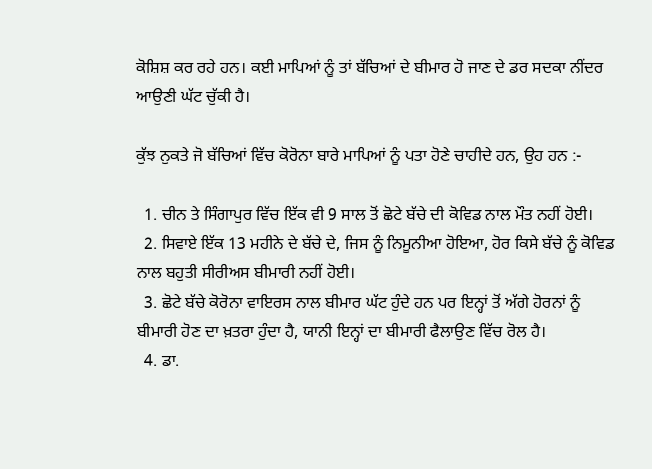ਕੋਸ਼ਿਸ਼ ਕਰ ਰਹੇ ਹਨ। ਕਈ ਮਾਪਿਆਂ ਨੂੰ ਤਾਂ ਬੱਚਿਆਂ ਦੇ ਬੀਮਾਰ ਹੋ ਜਾਣ ਦੇ ਡਰ ਸਦਕਾ ਨੀਂਦਰ ਆਉਣੀ ਘੱਟ ਚੁੱਕੀ ਹੈ।

ਕੁੱਝ ਨੁਕਤੇ ਜੋ ਬੱਚਿਆਂ ਵਿੱਚ ਕੋਰੋਨਾ ਬਾਰੇ ਮਾਪਿਆਂ ਨੂੰ ਪਤਾ ਹੋਣੇ ਚਾਹੀਦੇ ਹਨ, ਉਹ ਹਨ :-

  1. ਚੀਨ ਤੇ ਸਿੰਗਾਪੁਰ ਵਿੱਚ ਇੱਕ ਵੀ 9 ਸਾਲ ਤੋਂ ਛੋਟੇ ਬੱਚੇ ਦੀ ਕੋਵਿਡ ਨਾਲ ਮੌਤ ਨਹੀਂ ਹੋਈ।
  2. ਸਿਵਾਏ ਇੱਕ 13 ਮਹੀਨੇ ਦੇ ਬੱਚੇ ਦੇ, ਜਿਸ ਨੂੰ ਨਿਮੂਨੀਆ ਹੋਇਆ, ਹੋਰ ਕਿਸੇ ਬੱਚੇ ਨੂੰ ਕੋਵਿਡ ਨਾਲ ਬਹੁਤੀ ਸੀਰੀਅਸ ਬੀਮਾਰੀ ਨਹੀਂ ਹੋਈ।
  3. ਛੋਟੇ ਬੱਚੇ ਕੋਰੋਨਾ ਵਾਇਰਸ ਨਾਲ ਬੀਮਾਰ ਘੱਟ ਹੁੰਦੇ ਹਨ ਪਰ ਇਨ੍ਹਾਂ ਤੋਂ ਅੱਗੇ ਹੋਰਨਾਂ ਨੂੰ ਬੀਮਾਰੀ ਹੋਣ ਦਾ ਖ਼ਤਰਾ ਹੁੰਦਾ ਹੈ, ਯਾਨੀ ਇਨ੍ਹਾਂ ਦਾ ਬੀਮਾਰੀ ਫੈਲਾਉਣ ਵਿੱਚ ਰੋਲ ਹੈ।
  4. ਡਾ.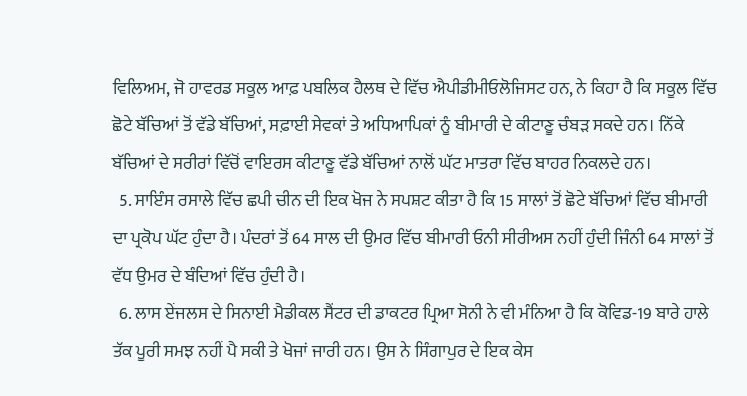ਵਿਲਿਅਮ, ਜੋ ਹਾਵਰਡ ਸਕੂਲ ਆਫ਼ ਪਬਲਿਕ ਹੈਲਥ ਦੇ ਵਿੱਚ ਐਪੀਡੀਮੀਓਲੋਜਿਸਟ ਹਨ, ਨੇ ਕਿਹਾ ਹੈ ਕਿ ਸਕੂਲ ਵਿੱਚ ਛੋਟੇ ਬੱਚਿਆਂ ਤੋਂ ਵੱਡੇ ਬੱਚਿਆਂ, ਸਫ਼ਾਈ ਸੇਵਕਾਂ ਤੇ ਅਧਿਆਪਿਕਾਂ ਨੂੰ ਬੀਮਾਰੀ ਦੇ ਕੀਟਾਣੂ ਚੰਬੜ ਸਕਦੇ ਹਨ। ਨਿੱਕੇ ਬੱਚਿਆਂ ਦੇ ਸਰੀਰਾਂ ਵਿੱਚੋਂ ਵਾਇਰਸ ਕੀਟਾਣੂ ਵੱਡੇ ਬੱਚਿਆਂ ਨਾਲੋਂ ਘੱਟ ਮਾਤਰਾ ਵਿੱਚ ਬਾਹਰ ਨਿਕਲਦੇ ਹਨ।
  5. ਸਾਇੰਸ ਰਸਾਲੇ ਵਿੱਚ ਛਪੀ ਚੀਨ ਦੀ ਇਕ ਖੋਜ ਨੇ ਸਪਸ਼ਟ ਕੀਤਾ ਹੈ ਕਿ 15 ਸਾਲਾਂ ਤੋਂ ਛੋਟੇ ਬੱਚਿਆਂ ਵਿੱਚ ਬੀਮਾਰੀ ਦਾ ਪ੍ਰਕੋਪ ਘੱਟ ਹੁੰਦਾ ਹੈ। ਪੰਦਰਾਂ ਤੋਂ 64 ਸਾਲ ਦੀ ਉਮਰ ਵਿੱਚ ਬੀਮਾਰੀ ਓਨੀ ਸੀਰੀਅਸ ਨਹੀਂ ਹੁੰਦੀ ਜਿੰਨੀ 64 ਸਾਲਾਂ ਤੋਂ ਵੱਧ ਉਮਰ ਦੇ ਬੰਦਿਆਂ ਵਿੱਚ ਹੁੰਦੀ ਹੈ।
  6. ਲਾਸ ਏਂਜਲਸ ਦੇ ਸਿਨਾਈ ਮੈਡੀਕਲ ਸੈਂਟਰ ਦੀ ਡਾਕਟਰ ਪ੍ਰਿਆ ਸੋਨੀ ਨੇ ਵੀ ਮੰਨਿਆ ਹੈ ਕਿ ਕੋਵਿਡ-19 ਬਾਰੇ ਹਾਲੇ ਤੱਕ ਪੂਰੀ ਸਮਝ ਨਹੀਂ ਪੈ ਸਕੀ ਤੇ ਖੋਜਾਂ ਜਾਰੀ ਹਨ। ਉਸ ਨੇ ਸਿੰਗਾਪੁਰ ਦੇ ਇਕ ਕੇਸ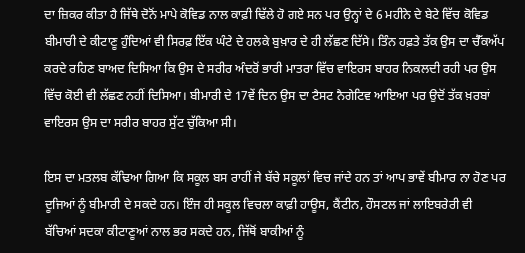ਦਾ ਜ਼ਿਕਰ ਕੀਤਾ ਹੈ ਜਿੱਥੇ ਦੋਨੋਂ ਮਾਪੇ ਕੋਵਿਡ ਨਾਲ ਕਾਫ਼ੀ ਢਿੱਲੇ ਹੋ ਗਏ ਸਨ ਪਰ ਉਨ੍ਹਾਂ ਦੇ 6 ਮਹੀਨੇ ਦੇ ਬੇਟੇ ਵਿੱਚ ਕੋਵਿਡ ਬੀਮਾਰੀ ਦੇ ਕੀਟਾਣੂ ਹੁੰਦਿਆਂ ਵੀ ਸਿਰਫ਼ ਇੱਕ ਘੰਟੇ ਦੇ ਹਲਕੇ ਬੁਖ਼ਾਰ ਦੇ ਹੀ ਲੱਛਣ ਦਿੱਸੇ। ਤਿੰਨ ਹਫ਼ਤੇ ਤੱਕ ਉਸ ਦਾ ਚੈੱਕਅੱਪ ਕਰਦੇ ਰਹਿਣ ਬਾਅਦ ਦਿਸਿਆ ਕਿ ਉਸ ਦੇ ਸਰੀਰ ਅੰਦਰੋਂ ਭਾਰੀ ਮਾਤਰਾ ਵਿੱਚ ਵਾਇਰਸ ਬਾਹਰ ਨਿਕਲਦੀ ਰਹੀ ਪਰ ਉਸ ਵਿੱਚ ਕੋਈ ਵੀ ਲੱਛਣ ਨਹੀਂ ਦਿਸਿਆ। ਬੀਮਾਰੀ ਦੇ 17ਵੇਂ ਦਿਨ ਉਸ ਦਾ ਟੈਸਟ ਨੈਗੇਟਿਵ ਆਇਆ ਪਰ ਉਦੋਂ ਤੱਕ ਖ਼ਰਬਾਂ ਵਾਇਰਸ ਉਸ ਦਾ ਸਰੀਰ ਬਾਹਰ ਸੁੱਟ ਚੁੱਕਿਆ ਸੀ।

ਇਸ ਦਾ ਮਤਲਬ ਕੱਢਿਆ ਗਿਆ ਕਿ ਸਕੂਲ ਬਸ ਰਾਹੀਂ ਜੇ ਬੱਚੇ ਸਕੂਲਾਂ ਵਿਚ ਜਾਂਦੇ ਹਨ ਤਾਂ ਆਪ ਭਾਵੇਂ ਬੀਮਾਰ ਨਾ ਹੋਣ ਪਰ ਦੂਜਿਆਂ ਨੂੰ ਬੀਮਾਰੀ ਦੇ ਸਕਦੇ ਹਨ। ਇੰਜ ਹੀ ਸਕੂਲ ਵਿਚਲਾ ਕਾਫ਼ੀ ਹਾਊਸ, ਕੈਂਟੀਨ, ਹੌਸਟਲ ਜਾਂ ਲਾਇਬਰੇਰੀ ਵੀ ਬੱਚਿਆਂ ਸਦਕਾ ਕੀਟਾਣੂਆਂ ਨਾਲ ਭਰ ਸਕਦੇ ਹਨ, ਜਿੱਥੋਂ ਬਾਕੀਆਂ ਨੂੰ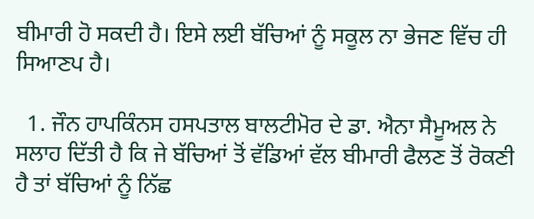ਬੀਮਾਰੀ ਹੋ ਸਕਦੀ ਹੈ। ਇਸੇ ਲਈ ਬੱਚਿਆਂ ਨੂੰ ਸਕੂਲ ਨਾ ਭੇਜਣ ਵਿੱਚ ਹੀ ਸਿਆਣਪ ਹੈ।

  1. ਜੌਨ ਹਾਪਕਿੰਨਸ ਹਸਪਤਾਲ ਬਾਲਟੀਮੋਰ ਦੇ ਡਾ. ਐਨਾ ਸੈਮੂਅਲ ਨੇ ਸਲਾਹ ਦਿੱਤੀ ਹੈ ਕਿ ਜੇ ਬੱਚਿਆਂ ਤੋਂ ਵੱਡਿਆਂ ਵੱਲ ਬੀਮਾਰੀ ਫੈਲਣ ਤੋਂ ਰੋਕਣੀ ਹੈ ਤਾਂ ਬੱਚਿਆਂ ਨੂੰ ਨਿੱਛ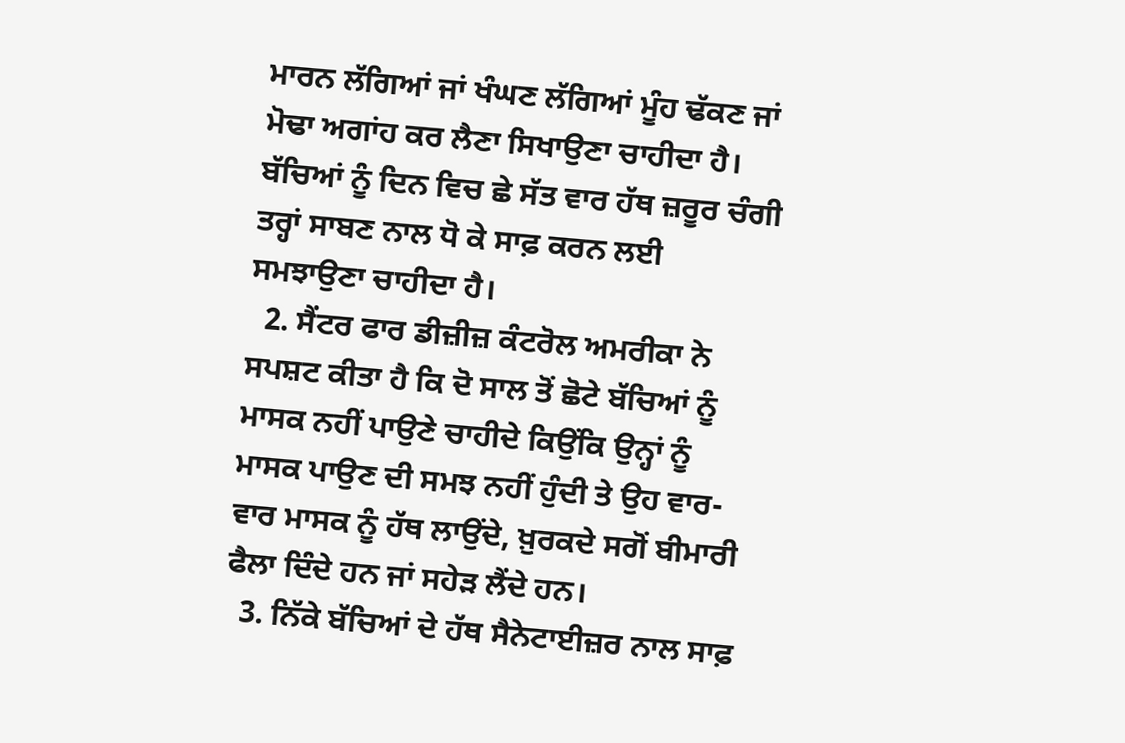ਮਾਰਨ ਲੱਗਿਆਂ ਜਾਂ ਖੰਘਣ ਲੱਗਿਆਂ ਮੂੰਹ ਢੱਕਣ ਜਾਂ ਮੋਢਾ ਅਗਾਂਹ ਕਰ ਲੈਣਾ ਸਿਖਾਉਣਾ ਚਾਹੀਦਾ ਹੈ। ਬੱਚਿਆਂ ਨੂੰ ਦਿਨ ਵਿਚ ਛੇ ਸੱਤ ਵਾਰ ਹੱਥ ਜ਼ਰੂਰ ਚੰਗੀ ਤਰ੍ਹਾਂ ਸਾਬਣ ਨਾਲ ਧੋ ਕੇ ਸਾਫ਼ ਕਰਨ ਲਈ ਸਮਝਾਉਣਾ ਚਾਹੀਦਾ ਹੈ।
  2. ਸੈਂਟਰ ਫਾਰ ਡੀਜ਼ੀਜ਼ ਕੰਟਰੋਲ ਅਮਰੀਕਾ ਨੇ ਸਪਸ਼ਟ ਕੀਤਾ ਹੈ ਕਿ ਦੋ ਸਾਲ ਤੋਂ ਛੋਟੇ ਬੱਚਿਆਂ ਨੂੰ ਮਾਸਕ ਨਹੀਂ ਪਾਉਣੇ ਚਾਹੀਦੇ ਕਿਉਂਕਿ ਉਨ੍ਹਾਂ ਨੂੰ ਮਾਸਕ ਪਾਉਣ ਦੀ ਸਮਝ ਨਹੀਂ ਹੁੰਦੀ ਤੇ ਉਹ ਵਾਰ-ਵਾਰ ਮਾਸਕ ਨੂੰ ਹੱਥ ਲਾਉਂਦੇ, ਖ਼ੁਰਕਦੇ ਸਗੋਂ ਬੀਮਾਰੀ ਫੈਲਾ ਦਿੰਦੇ ਹਨ ਜਾਂ ਸਹੇੜ ਲੈਂਦੇ ਹਨ।
  3. ਨਿੱਕੇ ਬੱਚਿਆਂ ਦੇ ਹੱਥ ਸੈਨੇਟਾਈਜ਼ਰ ਨਾਲ ਸਾਫ਼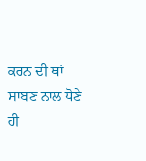ਕਰਨ ਦੀ ਥਾਂ ਸਾਬਣ ਨਾਲ ਧੋਣੇ ਹੀ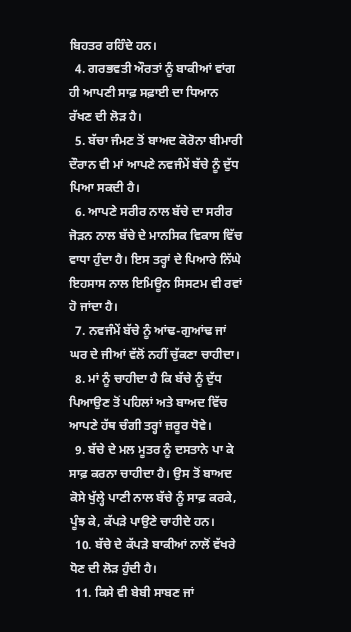ਬਿਹਤਰ ਰਹਿੰਦੇ ਹਨ।
  4. ਗਰਭਵਤੀ ਔਰਤਾਂ ਨੂੰ ਬਾਕੀਆਂ ਵਾਂਗ ਹੀ ਆਪਣੀ ਸਾਫ਼ ਸਫ਼ਾਈ ਦਾ ਧਿਆਨ ਰੱਖਣ ਦੀ ਲੋੜ ਹੈ।
  5. ਬੱਚਾ ਜੰਮਣ ਤੋਂ ਬਾਅਦ ਕੋਰੋਨਾ ਬੀਮਾਰੀ ਦੌਰਾਨ ਵੀ ਮਾਂ ਆਪਣੇ ਨਵਜੰਮੇਂ ਬੱਚੇ ਨੂੰ ਦੁੱਧ ਪਿਆ ਸਕਦੀ ਹੈ।
  6. ਆਪਣੇ ਸਰੀਰ ਨਾਲ ਬੱਚੇ ਦਾ ਸਰੀਰ ਜੋੜਨ ਨਾਲ ਬੱਚੇ ਦੇ ਮਾਨਸਿਕ ਵਿਕਾਸ ਵਿੱਚ ਵਾਧਾ ਹੁੰਦਾ ਹੈ। ਇਸ ਤਰ੍ਹਾਂ ਦੇ ਪਿਆਰੇ ਨਿੱਘੇ ਇਹਸਾਸ ਨਾਲ ਇਮਿਊਨ ਸਿਸਟਮ ਵੀ ਰਵਾਂ ਹੋ ਜਾਂਦਾ ਹੈ।
  7. ਨਵਜੰਮੇਂ ਬੱਚੇ ਨੂੰ ਆਂਢ-ਗੁਆਂਢ ਜਾਂ ਘਰ ਦੇ ਜੀਆਂ ਵੱਲੋਂ ਨਹੀਂ ਚੁੱਕਣਾ ਚਾਹੀਦਾ।
  8. ਮਾਂ ਨੂੰ ਚਾਹੀਦਾ ਹੈ ਕਿ ਬੱਚੇ ਨੂੰ ਦੁੱਧ ਪਿਆਉਣ ਤੋਂ ਪਹਿਲਾਂ ਅਤੇ ਬਾਅਦ ਵਿੱਚ ਆਪਣੇ ਹੱਥ ਚੰਗੀ ਤਰ੍ਹਾਂ ਜ਼ਰੂਰ ਧੋਵੇ।
  9. ਬੱਚੇ ਦੇ ਮਲ ਮੂਤਰ ਨੂੰ ਦਸਤਾਨੇ ਪਾ ਕੇ ਸਾਫ਼ ਕਰਨਾ ਚਾਹੀਦਾ ਹੈ। ਉਸ ਤੋਂ ਬਾਅਦ ਕੋਸੇ ਖੁੱਲ੍ਹੇ ਪਾਣੀ ਨਾਲ ਬੱਚੇ ਨੂੰ ਸਾਫ਼ ਕਰਕੇ, ਪੂੰਝ ਕੇ, ਕੱਪੜੇ ਪਾਉਣੇ ਚਾਹੀਦੇ ਹਨ।
  10. ਬੱਚੇ ਦੇ ਕੱਪੜੇ ਬਾਕੀਆਂ ਨਾਲੋਂ ਵੱਖਰੇ ਧੋਣ ਦੀ ਲੋੜ ਹੁੰਦੀ ਹੈ।
  11. ਕਿਸੇ ਵੀ ਬੇਬੀ ਸਾਬਣ ਜਾਂ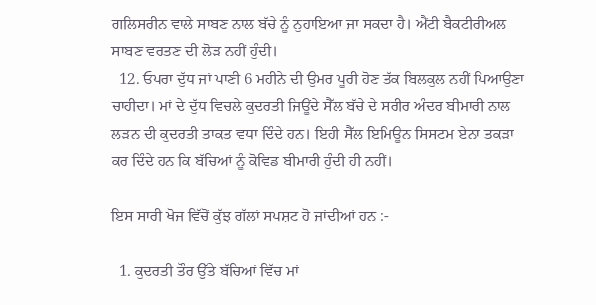ਗਲਿਸਰੀਨ ਵਾਲੇ ਸਾਬਣ ਨਾਲ ਬੱਚੇ ਨੂੰ ਨੁਹਾਇਆ ਜਾ ਸਕਦਾ ਹੈ। ਐਂਟੀ ਬੈਕਟੀਰੀਅਲ ਸਾਬਣ ਵਰਤਣ ਦੀ ਲੋੜ ਨਹੀਂ ਹੁੰਦੀ।
  12. ਓਪਰਾ ਦੁੱਧ ਜਾਂ ਪਾਣੀ 6 ਮਹੀਨੇ ਦੀ ਉਮਰ ਪੂਰੀ ਹੋਣ ਤੱਕ ਬਿਲਕੁਲ ਨਹੀਂ ਪਿਆਉਣਾ ਚਾਹੀਦਾ। ਮਾਂ ਦੇ ਦੁੱਧ ਵਿਚਲੇ ਕੁਦਰਤੀ ਜਿਊਂਦੇ ਸੈੱਲ ਬੱਚੇ ਦੇ ਸਰੀਰ ਅੰਦਰ ਬੀਮਾਰੀ ਨਾਲ ਲੜਨ ਦੀ ਕੁਦਰਤੀ ਤਾਕਤ ਵਧਾ ਦਿੰਦੇ ਹਨ। ਇਹੀ ਸੈੱਲ ਇਮਿਊਨ ਸਿਸਟਮ ਏਨਾ ਤਕੜਾ ਕਰ ਦਿੰਦੇ ਹਨ ਕਿ ਬੱਚਿਆਂ ਨੂੰ ਕੋਵਿਡ ਬੀਮਾਰੀ ਹੁੰਦੀ ਹੀ ਨਹੀਂ।

ਇਸ ਸਾਰੀ ਖੋਜ ਵਿੱਚੋਂ ਕੁੱਝ ਗੱਲਾਂ ਸਪਸ਼ਟ ਹੋ ਜਾਂਦੀਆਂ ਹਨ :-

  1. ਕੁਦਰਤੀ ਤੌਰ ਉੱਤੇ ਬੱਚਿਆਂ ਵਿੱਚ ਮਾਂ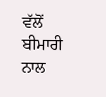ਵੱਲੋਂ ਬੀਮਾਰੀ ਨਾਲ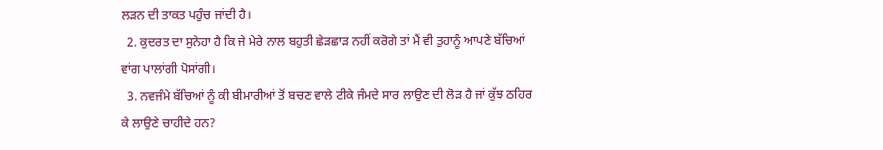ਲੜਨ ਦੀ ਤਾਕਤ ਪਹੁੰਚ ਜਾਂਦੀ ਹੈ।
  2. ਕੁਦਰਤ ਦਾ ਸੁਨੇਹਾ ਹੈ ਕਿ ਜੇ ਮੇਰੇ ਨਾਲ ਬਹੁਤੀ ਛੇੜਛਾੜ ਨਹੀਂ ਕਰੋਗੇ ਤਾਂ ਮੈਂ ਵੀ ਤੁਹਾਨੂੰ ਆਪਣੇ ਬੱਚਿਆਂ ਵਾਂਗ ਪਾਲਾਂਗੀ ਪੋਸਾਂਗੀ।
  3. ਨਵਜੰਮੇ ਬੱਚਿਆਂ ਨੂੰ ਕੀ ਬੀਮਾਰੀਆਂ ਤੋਂ ਬਚਣ ਵਾਲੇ ਟੀਕੇ ਜੰਮਦੇ ਸਾਰ ਲਾਉਣ ਦੀ ਲੋੜ ਹੈ ਜਾਂ ਕੁੱਝ ਠਹਿਰ ਕੇ ਲਾਉਣੇ ਚਾਹੀਦੇ ਹਨ?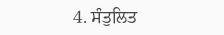4. ਸੰਤੁਲਿਤ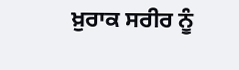ਖ਼ੁਰਾਕ ਸਰੀਰ ਨੂੰ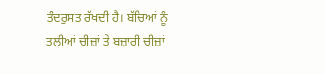ਤੰਦਰੁਸਤ ਰੱਖਦੀ ਹੈ। ਬੱਚਿਆਂ ਨੂੰ ਤਲੀਆਂ ਚੀਜ਼ਾਂ ਤੇ ਬਜ਼ਾਰੀ ਚੀਜ਼ਾਂ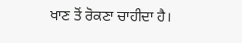ਖਾਣ ਤੋਂ ਰੋਕਣਾ ਚਾਹੀਦਾ ਹੈ।